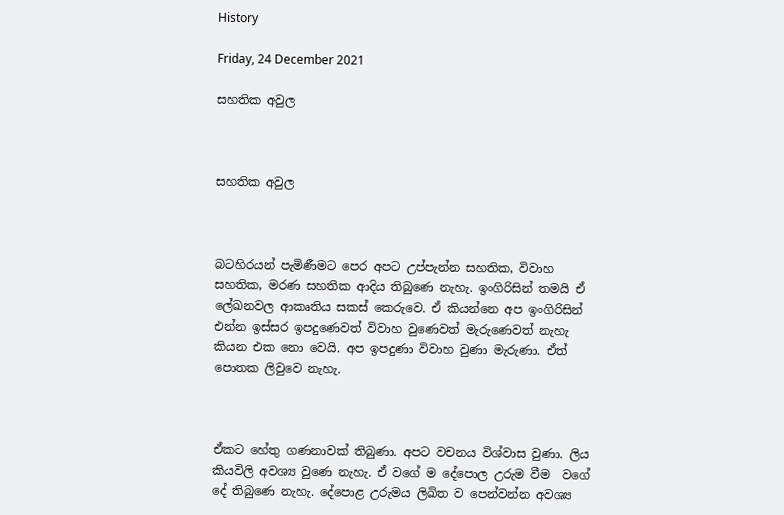History

Friday, 24 December 2021

සහතික අවුල



සහතික අවුල



බටහිරයන් පැමිණීමට පෙර අපට උප්පැන්න සහතික, විවාහ සහතික, මරණ සහතික ආදිය තිබුණෙ නැහැ. ඉංගිරිසින් තමයි ඒ ලේඛනවල ආකෘතිය සකස් කෙරුවෙ. ඒ කියන්නෙ අප ඉංගිරිසින් එන්න ඉස්සර ඉපදුණෙවත් විවාහ වුණෙවත් මැරුණෙවත් නැහැ කියන එක නො වෙයි. අප ඉපදුණා විවාහ වුණා මැරුණා. ඒත් පොතක ලිවුවෙ නැහැ.



ඒකට හේතු ගණනාවක් තිබුණා. අපට වචනය විශ්වාස වුණා. ලිය කියවිලි අවශ්‍ය වුණෙ නැහැ. ඒ වගේ ම දේපොල උරුම වීම  වගේ දේ තිබුණෙ නැහැ. දේපොළ උරුමය ලිඛිත ව පෙන්වන්න අවශ්‍ය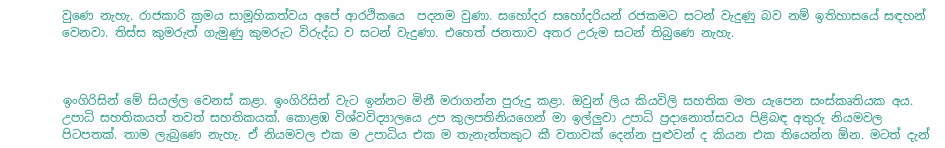වුණෙ නැහැ. රාජකාරි ක්‍රමය සාමූහිකත්වය අපේ ආරථිකයෙ  පදනම වුණා. සහෝදර සහෝදරියන් රජකමට සටන් වැදුණු බව නම් ඉතිහාසයේ සඳහන් වෙනවා. තිස්ස කුමරුත් ගැමුණු කුමරුට විරුද්ධ ව සටන් වැදුණා. එහෙත් ජනතාව අතර උරුම සටන් තිබුණෙ නැහැ.



ඉංගිරිසින් මේ සියල්ල වෙනස් කළා. ඉංගිරිසින් වැට ඉන්නට මිනී මරාගන්න පුරුදු කළා. ඔවුන් ලිය කියවිලි සහතික මත යැපෙන සංස්කෘතියක අය. උපාධි සහතිකයත් තවත් සහතිකයක්. කොළඹ විශ්වවිද්‍යාලයෙ උප කුලපතිනියගෙන් මා ඉල්ලුවා උපාධි ප්‍රදානොත්සවය පිළිබඳ අතුරු නියමවල පිටපතක්. තාම ලැබුණෙ නැහැ. ඒ නියමවල එක ම උපාධිය එක ම තැනැත්තකුට කී වතාවක් දෙන්න පුළුවන් ද කියන එක තියෙන්න ඕන. මටත් දැන්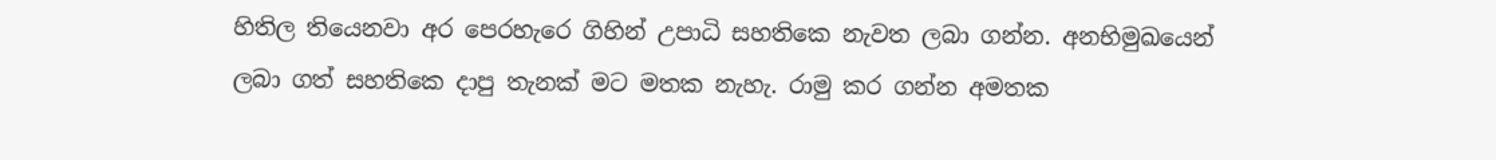හිතිල තියෙනවා අර පෙරහැරෙ ගිහින් උපාධි සහතිකෙ නැවත ලබා ගන්න. අනභිමුඛයෙන් ලබා ගත් සහතිකෙ දාපු තැනක් මට මතක නැහැ. රාමු කර ගන්න අමතක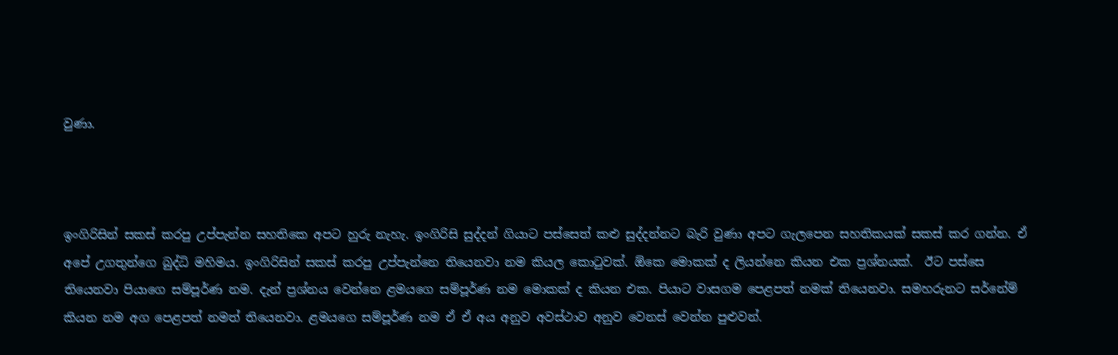වුණා.



ඉංගිරිසින් සකස් කරපු උප්පැන්න සහතිකෙ අපට හුරු නැහැ. ඉංගිරිසි සුද්දන් ගියාට පස්සෙත් කළු සුද්දන්නට බැරි වුණා අපට ගැලපෙන සහතිකයක් සකස් කර ගන්න. ඒ අපේ උගතුන්ගෙ බුද්ධි මහිමය. ඉංගිරිසින් සකස් කරපු උප්පැන්නෙ තියෙනවා නම කියල කොටුවක්. ඕකෙ මොකක් ද ලියන්නෙ කියන එක ප්‍රශ්නයක්.  ඊට පස්සෙ තියෙනවා පියාගෙ සම්පූර්ණ නම. දැන් ප්‍රශ්නය වෙන්නෙ ළමයගෙ සම්පූර්ණ නම මොකක් ද කියන එක. පියාට වාසගම පෙළපත් නමක් තියෙනවා. සමහරුනට සර්නේම් කියන නම අග පෙළපත් නමත් තියෙනවා. ළමයගෙ සම්පූර්ණ නම ඒ ඒ අය අනුව අවස්ථාව අනුව වෙනස් වෙන්න පුළුවන්.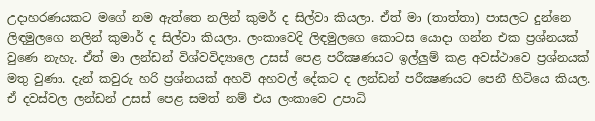උදාහරණයකට මගේ නම ඇත්තෙ නලින් කුමර් ද සිල්වා කියලා. ඒත් මා (තාත්තා) පාසලට දුන්නෙ ලිඳමුලගෙ නලින් කුමාර් ද සිල්වා කියලා. ලංකාවෙදි ලිඳමුලගෙ කොටස යොදා ගන්න එක ප්‍රශ්නයක් වුණෙ නැහැ. ඒත් මා ලන්ඩන් විශ්වවිද්‍යාලෙ උසස් පෙළ පරීක්‍ෂණයට ඉල්ලුම් කළ අවස්ථාවෙ ප්‍රශ්නයක් මතු වුණා. දැන් කවුරු හරි ප්‍රශ්නයක් අහවි අහවල් දේකට ද ලන්ඩන් පරීක්‍ෂණයට පෙනී හිටියෙ කියල. ඒ දවස්වල ලන්ඩන් උසස් පෙළ සමත් නම් එය ලංකාවෙ උපාධි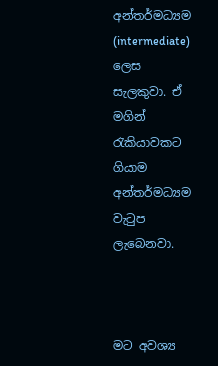අන්තර්මධ්‍යම (intermediate) ලෙස සැලකුවා. ඒ මගින් රැකියාවකට ගියාම අන්තර්මධ්‍යම වැටුප ලැබෙනවා.



මට අවශ්‍ය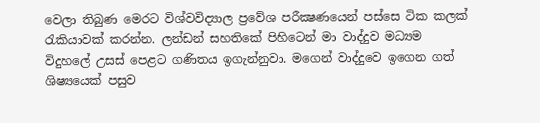වෙලා තිබුණ මෙරට විශ්වවිද්‍යාල ප්‍රවේශ පරීක්‍ෂණයෙන් පස්සෙ ටික කලක් රැකියාවක් කරන්න. ලන්ඩන් සහතිකේ පිහිටෙන් මා වාද්දුව මධ්‍යම විදුහලේ උසස් පෙළට ගණිතය ඉගැන්නුවා. මගෙන් වාද්දුවෙ ඉගෙන ගත් ශිෂ්‍යයෙක් පසුව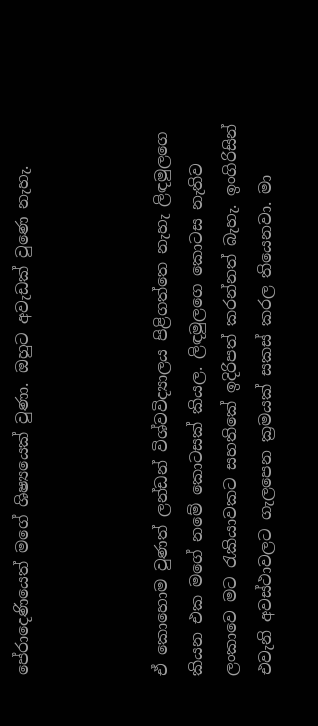පේරාදෙණියෙත් මගේ ශිෂ්‍යයෙක් වුණා. ඔහුට අවැඩක් වුණෙ නැහැ.



ඒ කොහොම වුණත් ලන්ඩන් විශ්වවිද්‍යාලය පිළිගත්තෙ නැහැ ලිඳමුලගෙ කියන එක මගේ නමේ කොටසක් කියල. ලිඳමුලගෙ කොටස නැතිව ලංකාවෙ මට රැකියාවකට සහතිකේ ඉදිරිපත් කරන්නත් බැහැ. ඉංගිරිසින් එවැනි අවස්ථාවලට ගැලපෙන ක්‍රමයක් සකස් කරල තියෙනවා. මා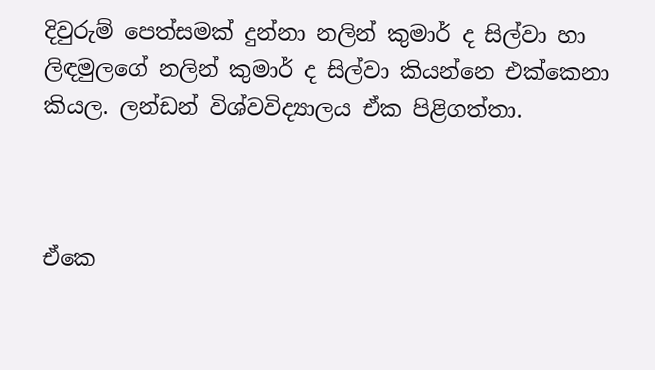දිවුරුම් පෙත්සමක් දුන්නා නලින් කුමාර් ද සිල්වා හා ලිඳමුලගේ නලින් කුමාර් ද සිල්වා කියන්නෙ එක්කෙනා  කියල. ලන්ඩන් විශ්වවිද්‍යාලය ඒක පිළිගත්තා.



ඒකෙ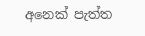අනෙක් පැත්ත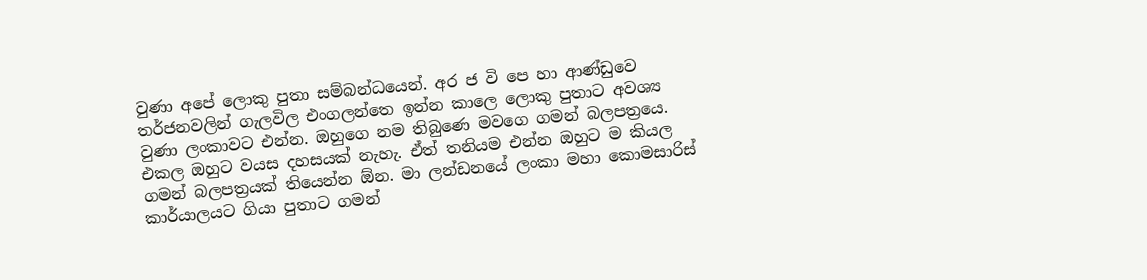වුණා අපේ ලොකු පුතා සම්බන්ධයෙන්. අර ජ වි පෙ හා ආණ්ඩුවෙ තර්ජනවලින් ගැලවිල එංගලන්තෙ ඉන්න කාලෙ ලොකු පුතාට අවශ්‍ය වුණා ලංකාවට එන්න. ඔහුගෙ නම තිබුණෙ මවගෙ ගමන් බලපත්‍රයෙ. එකල ඔහුට වයස දහසයක් නැහැ. ඒත් තනියම එන්න ඔහුට ම කියල ගමන් බලපත්‍රයක් තියෙන්න ඕන. මා ලන්ඩනයේ ලංකා මහා කොමසාරිස් කාර්යාලයට ගියා පුතාට ගමන්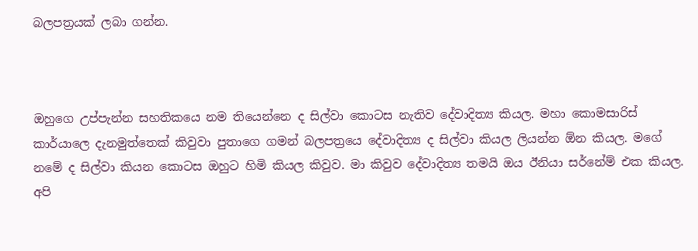බලපත්‍රයක් ලබා ගන්න.



ඔහුගෙ උප්පැන්න සහතිකයෙ නම තියෙන්නෙ ද සිල්වා කොටස නැතිව දේවාදිත්‍ය කියල. මහා කොමසාරිස් කාර්යාලෙ දැනමුත්තෙක් කිවුවා පුතාගෙ ගමන් බලපත්‍රයෙ දේවාදිත්‍ය ද සිල්වා කියල ලියන්න ඕන කියල. මගේ නමේ ද සිල්වා කියන කොටස ඔහුට හිමි කියල කිවුව. මා කිවුව දේවාදිත්‍ය තමයි ඔය ඊනියා සර්නේම් එක කියල. අපි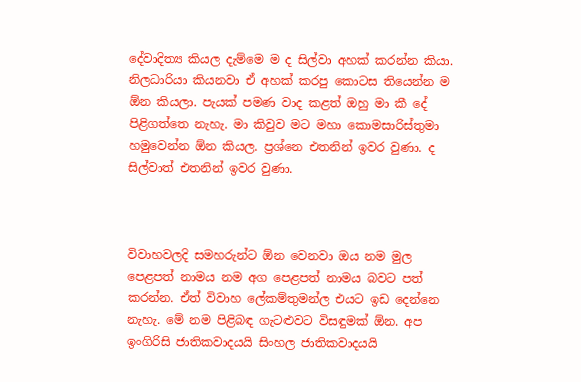දේවාදිත්‍ය කියල දැම්මෙ ම ද සිල්වා අහක් කරන්න කියා. නිලධාරියා කියනවා ඒ අහක් කරපු කොටස තියෙන්න ම ඕන කියලා. පැයක් පමණ වාද කළත් ඔහු මා කී දේ පිළිගත්තෙ නැහැ. මා කිවුව මට මහා කොමසාරිස්තුමා හමුවෙන්න ඕන කියල. ප්‍රශ්නෙ එතනින් ඉවර වුණා. ද සිල්වාත් එතනින් ඉවර වුණා.



විවාහවලදි සමහරුන්ට ඕන වෙනවා ඔය නම මුල පෙළපත් නාමය නම අග පෙළපත් නාමය බවට පත් කරන්න. ඒත් විවාහ ලේකම්තුමන්ල එයට ඉඩ දෙන්නෙ නැහැ. මේ නම පිළිබඳ ගැටළුවට විසඳුමක් ඕන. අප ඉංගිරිසි ජාතිකවාදයයි සිංහල ජාතිකවාදයයි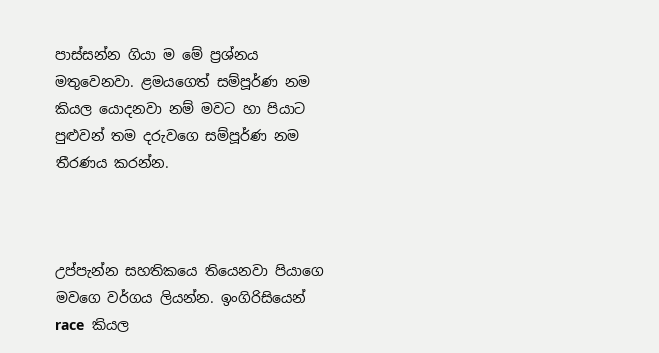පාස්සන්න ගියා ම මේ ප්‍රශ්නය මතුවෙනවා. ළමයගෙත් සම්පූර්ණ නම කියල යොදනවා නම් මවට හා පියාට පුළුවන් තම දරුවගෙ සම්පූර්ණ නම තීරණය කරන්න.



උප්පැන්න සහතිකයෙ තියෙනවා පියාගෙ මවගෙ වර්ගය ලියන්න. ඉංගිරිසියෙන් race  කියල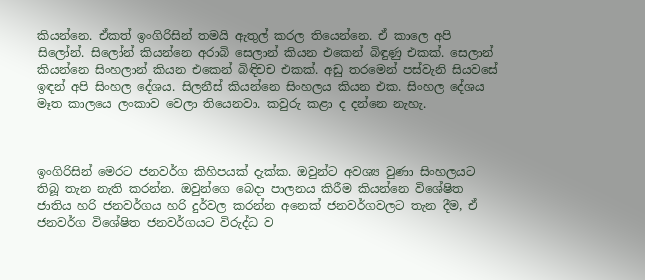කියන්නෙ. ඒකත් ඉංගිරිසින් තමයි ඇතුල් කරල තියෙන්නෙ. ඒ කාලෙ අපි සිලෝන්. සිලෝන් කියන්නෙ අරාබි සෙලාන් කියන එකෙන් බිඳුණු එකක්. සෙලාන් කියන්නෙ සිංහලාන් කියන එකෙන් බිඳිචච එකක්. අඩු තරමෙන් පස්වැනි සියවසේ ඉඳන් අපි සිංහල දේශය. සිලනීස් කියන්නෙ සිංහලය කියන එක. සිංහල දේශය මෑත කාලයෙ ලංකාව වෙලා තියෙනවා. කවුරු කළා ද දන්නෙ නැහැ.



ඉංගිරිසින් මෙරට ජනවර්ග කිහිපයක් දැක්ක. ඔවුන්ට අවශ්‍ය වුණා සිංහලයට තිබූ තැන නැති කරන්න. ඔවුන්ගෙ බෙදා පාලනය කිරීම කියන්නෙ විශේෂිත ජාතිය හරි ජනවර්ගය හරි දුර්වල කරන්න අනෙක් ජනවර්ගවලට තැන දීම, ඒ ජනවර්ග විශේෂිත ජනවර්ගයට විරුද්ධ ව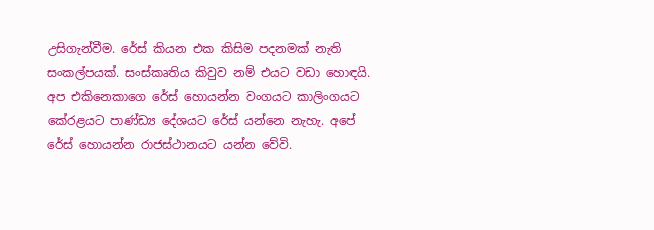උසිගැන්වීම. රේස් කියන එක කිසිම පදනමක් නැති සංකල්පයක්. සංස්කෘතිය කිවුව නම් එයට වඩා හොඳයි. අප එකිනෙකාගෙ රේස් හොයන්න වංගයට කාලිංගයට කේරළයට පාණ්ඩ්‍ය දේශයට රේස් යන්නෙ නැහැ. අපේ රේස් හොයන්න රාජස්ථානයට යන්න වේවි.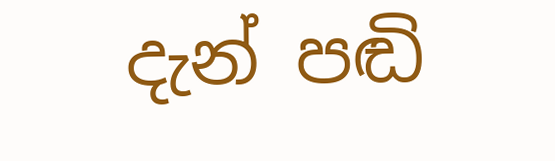දැන් පඬි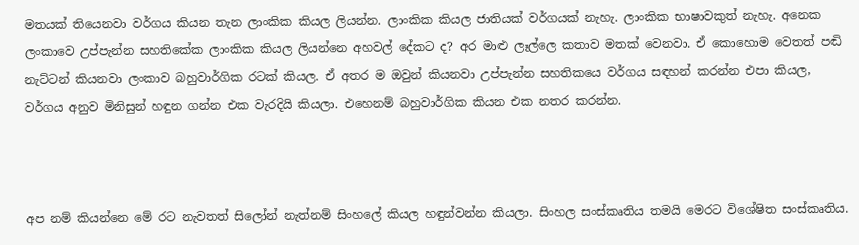මතයක් තියෙනවා වර්ගය කියන තැන ලාංකික කියල ලියන්න. ලාංකික කියල ජාතියක් වර්ගයක් නැහැ. ලාංකික භාෂාවකුත් නැහැ. අනෙක ලංකාවෙ උප්පැන්න සහතිකේක ලාංකික කියල ලියන්නෙ අහවල් දේකට ද? අර මාළු ලෑල්ලෙ කතාව මතක් වෙනවා. ඒ කොහොම වෙතත් පඬි නැට්ටන් කියනවා ලංකාව බහුවාර්ගික රටක් කියල. ඒ අතර ම ඔවුන් කියනවා උප්පැන්න සහතිකයෙ වර්ගය සඳහන් කරන්න එපා කියල, වර්ගය අනුව මිනිසුන් හඳුන ගන්න එක වැරදියි කියලා. එහෙනම් බහුවාර්ගික කියන එක නතර කරන්න.



අප නම් කියන්නෙ මේ රට නැවතත් සිලෝන් නැත්නම් සිංහලේ කියල හඳුන්වන්න කියලා. සිංහල සංස්කෘතිය තමයි මෙරට විශේෂිත සංස්කෘතිය.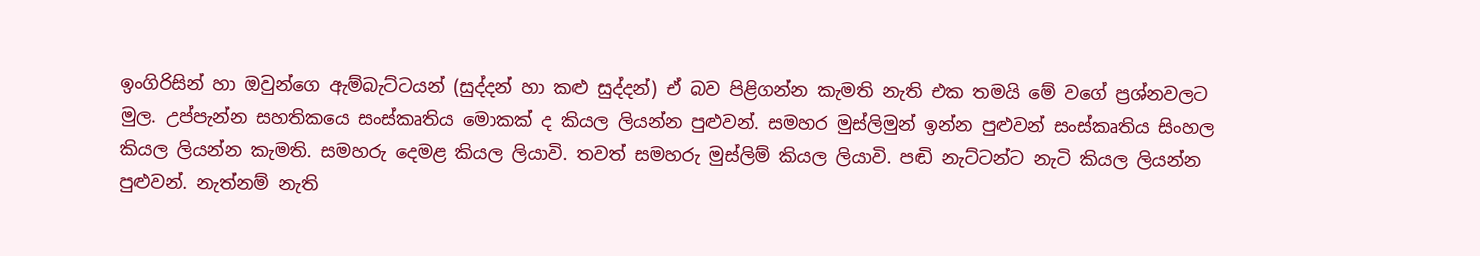ඉංගිරිසින් හා ඔවුන්ගෙ ඇම්බැට්ටයන් (සුද්දන් හා කළු සුද්දන්) ඒ බව පිළිගන්න කැමති නැති එක තමයි මේ වගේ ප්‍රශ්නවලට මුල. උප්පැන්න සහතිකයෙ සංස්කෘතිය මොකක් ද කියල ලියන්න පුළුවන්. සමහර මුස්ලිමුන් ඉන්න පුළුවන් සංස්කෘතිය සිංහල කියල ලියන්න කැමති. සමහරු දෙමළ කියල ලියාවි. තවත් සමහරු මුස්ලිම් කියල ලියාවි. පඬි නැට්ටන්ට නැටි කියල ලියන්න පුළුවන්. නැත්නම් නැති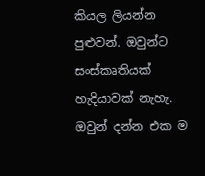කියල ලියන්න පුළුවන්. ඔවුන්ට සංස්කෘතියක් හැදියාවක් නැහැ. ඔවුන් දන්න එක ම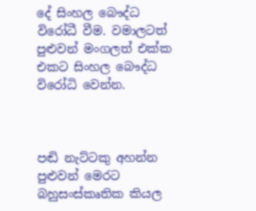දේ සිංහල බෞද්ධ විරෝධී වීම. වමාලටත් පුළුවන් මංගලත් එක්ක එකට සිංහල බෞද්ධ විරෝධි වෙන්න.



පඬි නැට්ටකු අහන්න පුළුවන් මෙරට බහුසංස්කෘතික කියල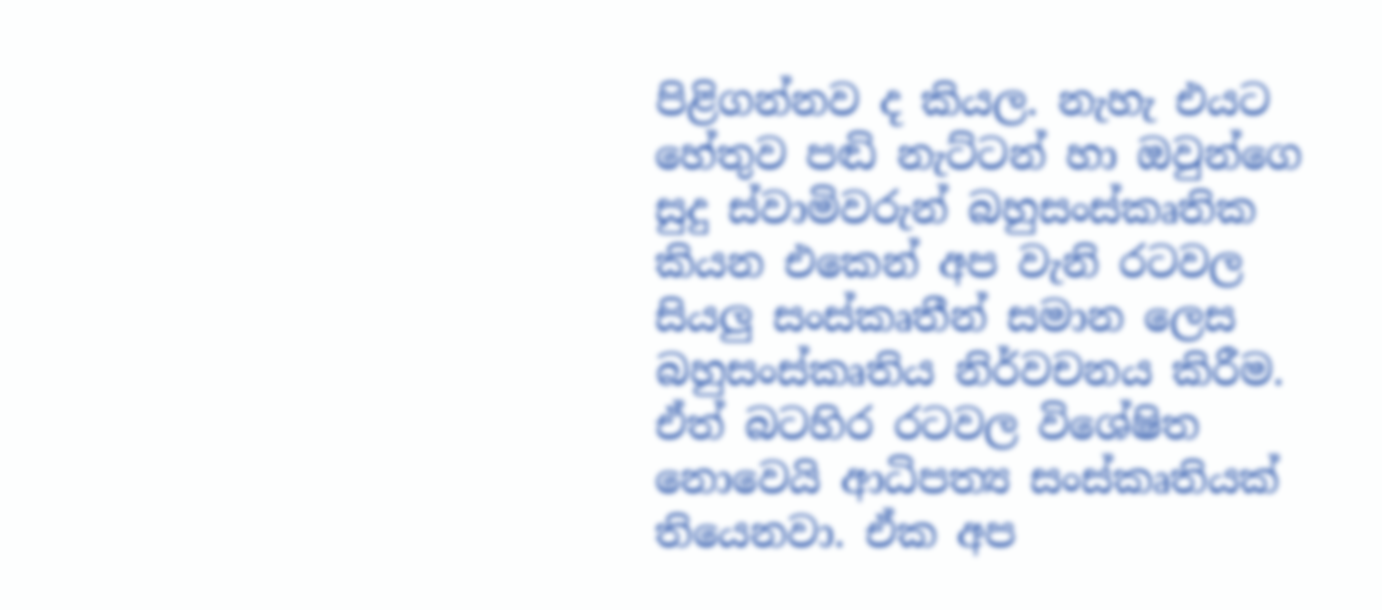පිළිගන්නව ද කියල. නැහැ එයට හේතුව පඬි නැට්ටන් හා ඔවුන්ගෙ සුදු ස්වාමිවරුන් බහුසංස්කෘතික කියන එකෙන් අප වැනි රටවල සියලු සංස්කෘතීන් සමාන ලෙස බහුසංස්කෘතිය නිර්වචනය කිරීම. ඒත් බටහිර රටවල විශේෂිත නොවෙයි ආධිපත්‍ය සංස්කෘතියක් තියෙනවා. ඒක අප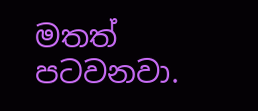මතත් පටවනවා.